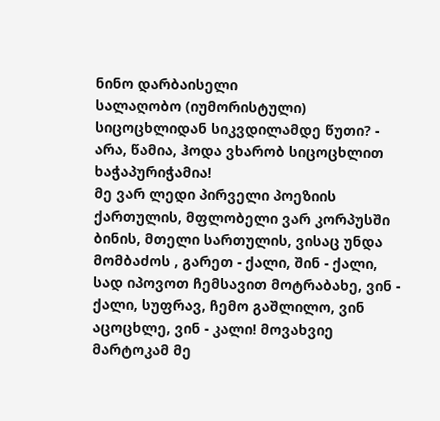ნინო დარბაისელი
სალაღობო (იუმორისტული)
სიცოცხლიდან სიკვდილამდე წუთი? - არა, წამია, ჰოდა ვხარობ სიცოცხლით ხაჭაპურიჭამია!
მე ვარ ლედი პირველი პოეზიის ქართულის, მფლობელი ვარ კორპუსში ბინის, მთელი სართულის, ვისაც უნდა მომბაძოს , გარეთ - ქალი, შინ - ქალი, სად იპოვოთ ჩემსავით მოტრაბახე, ვინ - ქალი, სუფრავ, ჩემო გაშლილო, ვინ აცოცხლე, ვინ - კალი! მოვახვიე მარტოკამ მე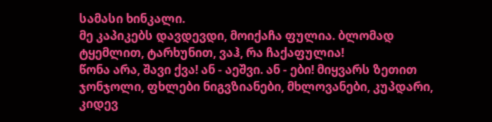სამასი ხინკალი.
მე კაპიკებს დავდევდი, მოიქაჩა ფულია. ბლომად ტყემლით, ტარხუნით, ვაჰ, რა ჩაქაფულია!
წონა არა, შავი ქვა! ან - აეშვი. ან - ები! მიყვარს ზეთით ჯონჯოლი, ფხლები ნიგვზიანები, მხლოვანები, კუპდარი, კიდევ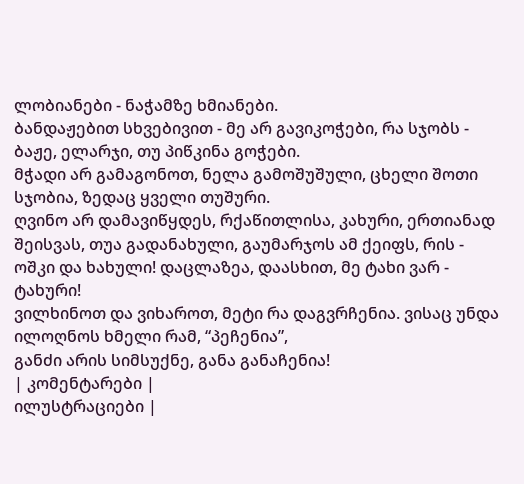ლობიანები - ნაჭამზე ხმიანები.
ბანდაჟებით სხვებივით - მე არ გავიკოჭები, რა სჯობს - ბაჟე, ელარჯი, თუ პიწკინა გოჭები.
მჭადი არ გამაგონოთ, ნელა გამოშუშული, ცხელი შოთი სჯობია, ზედაც ყველი თუშური.
ღვინო არ დამავიწყდეს, რქაწითლისა, კახური, ერთიანად შეისვას, თუა გადანახული, გაუმარჯოს ამ ქეიფს, რის - ოშკი და ხახული! დაცლაზეა, დაასხით, მე ტახი ვარ - ტახური!
ვილხინოთ და ვიხაროთ, მეტი რა დაგვრჩენია. ვისაც უნდა ილოღნოს ხმელი რამ, “პეჩენია”,
განძი არის სიმსუქნე, განა განაჩენია!
| კომენტარები |
ილუსტრაციები |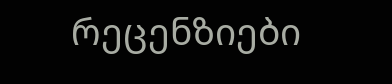რეცენზიები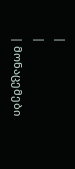|
|
| მონაცემები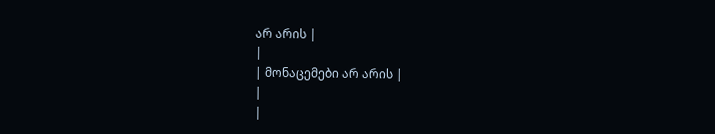არ არის |
|
| მონაცემები არ არის |
|
|